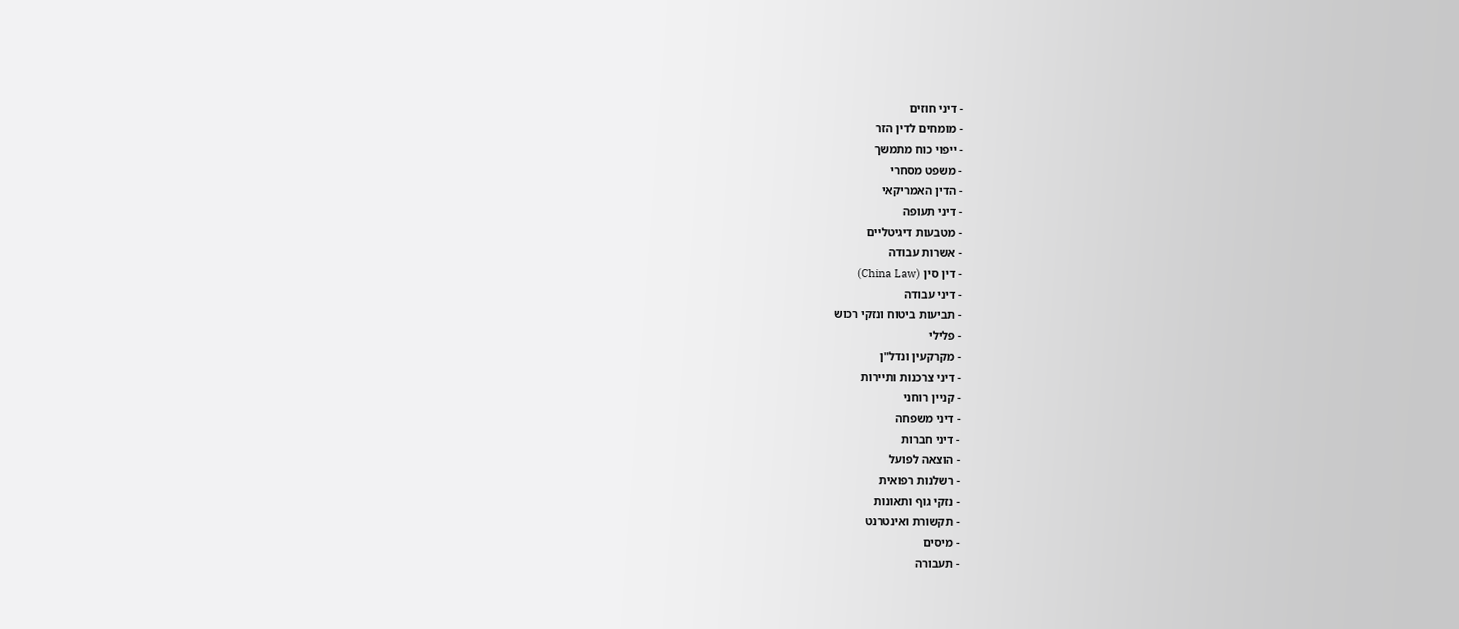- דיני חוזים
- מומחים לדין הזר
- ייפוי כוח מתמשך
- משפט מסחרי
- הדין האמריקאי
- דיני תעופה
- מטבעות דיגיטליים
- אשרות עבודה
- דין סין (China Law)
- דיני עבודה
- תביעות ביטוח ונזקי רכוש
- פלילי
- מקרקעין ונדל"ן
- דיני צרכנות ותיירות
- קניין רוחני
- דיני משפחה
- דיני חברות
- הוצאה לפועל
- רשלנות רפואית
- נזקי גוף ותאונות
- תקשורת ואינטרנט
- מיסים
- תעבורה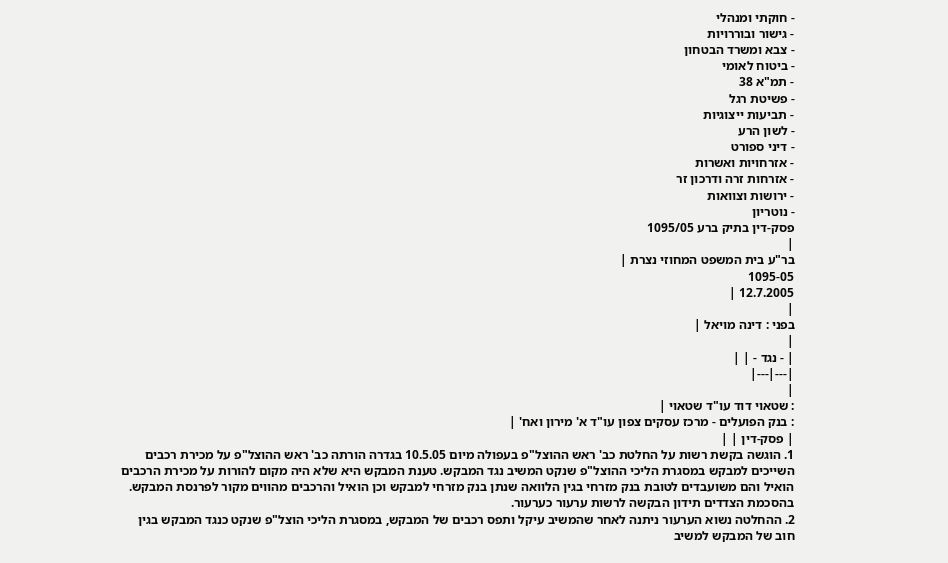- חוקתי ומנהלי
- גישור ובוררויות
- צבא ומשרד הבטחון
- ביטוח לאומי
- תמ"א 38
- פשיטת רגל
- תביעות ייצוגיות
- לשון הרע
- דיני ספורט
- אזרחויות ואשרות
- אזרחות זרה ודרכון זר
- ירושות וצוואות
- נוטריון
פסק-דין בתיק ברע 1095/05
|
בר"ע בית המשפט המחוזי נצרת |
1095-05
12.7.2005 |
|
בפני : דינה מויאל |
|
| - נגד - | |
|---|---|
|
: שטאוי דוד עו"ד שטאוי |
: בנק הפועלים - מרכז עסקים צפון עו"ד א' מירון ואח' |
| פסק-דין | |
1. הוגשה בקשת רשות על החלטת כב' ראש ההוצל"פ בעפולה מיום 10.5.05 בגדרה הורתה כב' ראש ההוצל"פ על מכירת רכבים השייכים למבקש במסגרת הליכי ההוצל"פ שנקט המשיב נגד המבקש. טענת המבקש היא שלא היה מקום להורות על מכירת הרכבים הואיל והם משועבדים לטובת בנק מזרחי בגין הלוואה שנתן בנק מזרחי למבקש וכן הואיל והרכבים מהווים מקור לפרנסת המבקש. בהסכמת הצדדים תידון הבקשה לרשות ערעור כערעור.
2. ההחלטה נשוא הערעור ניתנה לאחר שהמשיב עיקל ותפס רכבים של המבקש, במסגרת הליכי הוצל"פ שנקט כנגד המבקש בגין חוב של המבקש למשיב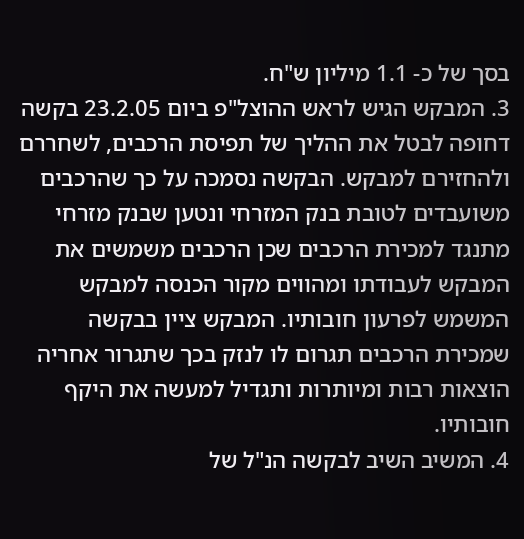בסך של כ- 1.1 מיליון ש"ח.
3. המבקש הגיש לראש ההוצל"פ ביום 23.2.05 בקשה דחופה לבטל את ההליך של תפיסת הרכבים, לשחררם ולהחזירם למבקש. הבקשה נסמכה על כך שהרכבים משועבדים לטובת בנק המזרחי ונטען שבנק מזרחי מתנגד למכירת הרכבים שכן הרכבים משמשים את המבקש לעבודתו ומהווים מקור הכנסה למבקש המשמש לפרעון חובותיו. המבקש ציין בבקשה שמכירת הרכבים תגרום לו לנזק בכך שתגרור אחריה הוצאות רבות ומיותרות ותגדיל למעשה את היקף חובותיו.
4. המשיב השיב לבקשה הנ"ל של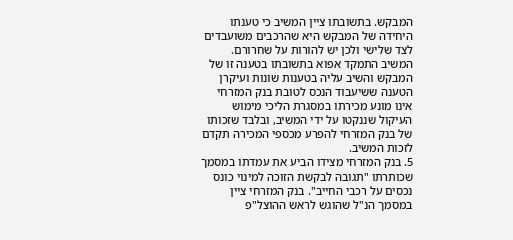המבקש. בתשובתו ציין המשיב כי טענתו היחידה של המבקש היא שהרכבים משועבדים לצד שלישי ולכן יש להורות על שחרורם. המשיב התמקד אפוא בתשובתו בטענה זו של המבקש והשיב עליה בטענות שונות ועיקרן הטענה ששיעבוד הנכס לטובת בנק המזרחי אינו מונע מכירתו במסגרת הליכי מימוש העיקול שננקטו על ידי המשיב, ובלבד שזכותו של בנק המזרחי להפרע מכספי המכירה תקדם לזכות המשיב.
5. בנק המזרחי מצידו הביע את עמדתו במסמך שכותרתו "תגובה לבקשת הזוכה למינוי כונס נכסים על רכבי החייב". בנק המזרחי ציין במסמך הנ"ל שהוגש לראש ההוצל"פ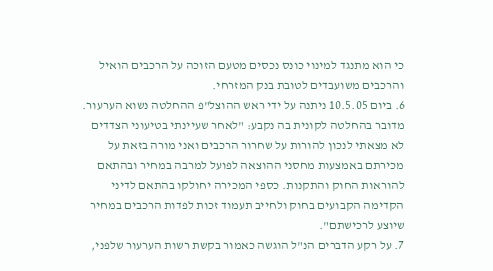כי הוא מתנגד למינוי כונס נכסים מטעם הזוכה על הרכבים הואיל והרכבים משועבדים לטובת בנק המזרחי.
6. ביום 10.5.05 ניתנה על ידי ראש ההוצל"פ ההחלטה נשוא הערעור. מדובר בהחלטה לקונית בה נקבע: "לאחר שעיינתי בטיעוני הצדדים לא מצאתי לנכון להורות על שחרור הרכבים ואני מורה בזאת על מכירתם באמצעות מחסני ההוצאה לפועל למרבה במחיר ובהתאם להוראות החוק והתקנות. כספי המכירה יחולקו בהתאם לדיני הקדימה הקבועים בחוק ולחייב תעמוד זכות לפדות הרכבים במחיר שיוצע לרכישתם".
7. על רקע הדברים הנ"ל הוגשה כאמור בקשת רשות הערעור שלפני,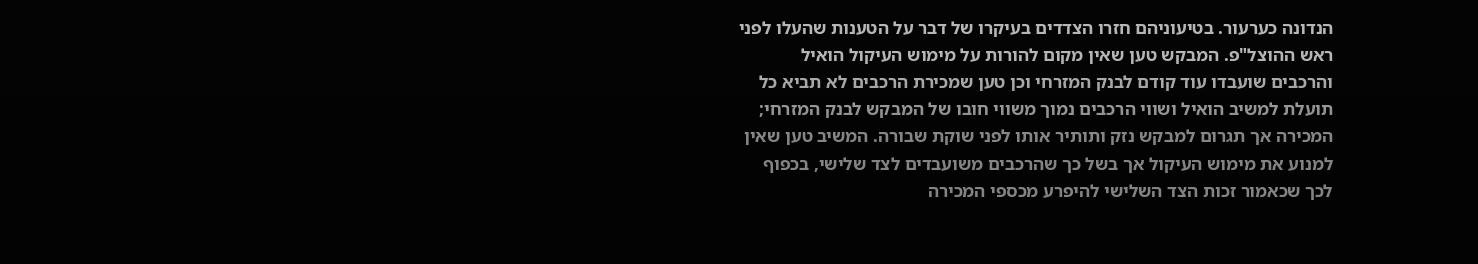הנדונה כערעור. בטיעוניהם חזרו הצדדים בעיקרו של דבר על הטענות שהעלו לפני ראש ההוצל"פ. המבקש טען שאין מקום להורות על מימוש העיקול הואיל והרכבים שועבדו עוד קודם לבנק המזרחי וכן טען שמכירת הרכבים לא תביא כל תועלת למשיב הואיל ושווי הרכבים נמוך משווי חובו של המבקש לבנק המזרחי; המכירה אך תגרום למבקש נזק ותותיר אותו לפני שוקת שבורה. המשיב טען שאין למנוע את מימוש העיקול אך בשל כך שהרכבים משועבדים לצד שלישי, בכפוף לכך שכאמור זכות הצד השלישי להיפרע מכספי המכירה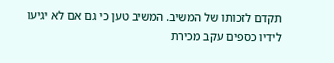תקדם לזכותו של המשיב. המשיב טען כי גם אם לא יגיעו לידיו כספים עקב מכירת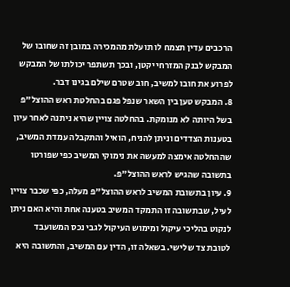הרכבים עדין תצמח לו תועלת מהמכירה במובן זה שחובו של המבקש לבנק המזרחי יקטן, ובכך תשתפר יכולתו של המבקש לפרוע את חובו למשיב, חוב שטרם שילם בגינו דבר.
8. המבקש טען בין השאר שנפל פגם בהחלטת ראש ההוצל"פ בשל היותה לא מנומקת. בהחלטה צויין שהיא ניתנה לאחר עיון בטענות הצדדים וניתן להניח, הואיל והתקבלה עמדת המשיב, שההחלטה אימצה למעשה את נימוקי המשיב כפי שפורטו בתשובה שהגיש לראש ההוצל"פ.
9. עיון בתשובת המשיב לראש ההוצל"פ מעלה, כפי שכבר צויין לעיל, שבתשובה זו התמקד המשיב בטענה אחת והיא האם ניתן לנקוט בהליכי עיקול ומימוש העיקול לגבי נכס המשועבד לטובת צד שלישי. בשאלה זו, הדין עם המשיב, והתשובה היא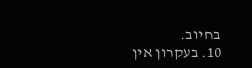בחיוב.
10. בעקרון אין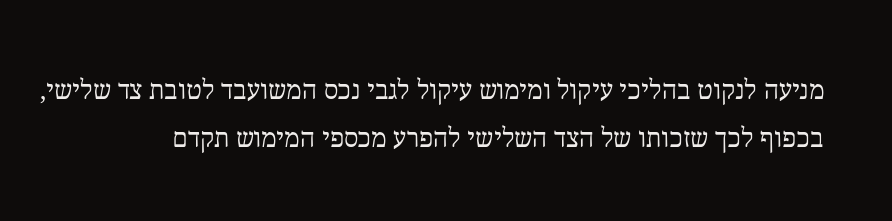מניעה לנקוט בהליכי עיקול ומימוש עיקול לגבי נכס המשועבד לטובת צד שלישי, בכפוף לכך שזכותו של הצד השלישי להפרע מכספי המימוש תקדם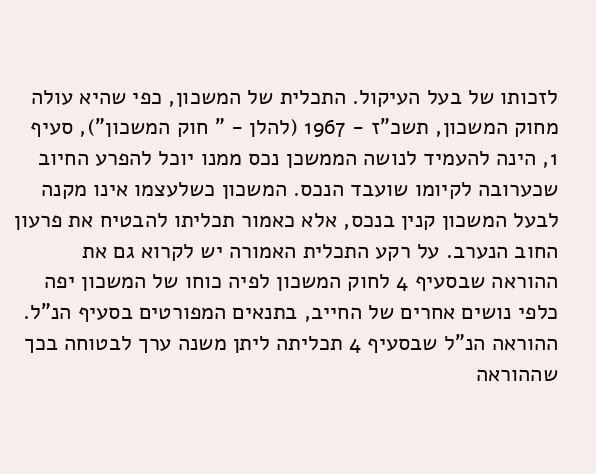לזכותו של בעל העיקול. התכלית של המשכון, כפי שהיא עולה מחוק המשכון, תשכ"ז - 1967 (להלן - " חוק המשכון"), סעיף 1, הינה להעמיד לנושה הממשכן נכס ממנו יוכל להפרע החיוב שכערובה לקיומו שועבד הנכס. המשכון כשלעצמו אינו מקנה לבעל המשכון קנין בנכס, אלא כאמור תכליתו להבטיח את פרעון החוב הנערב. על רקע התכלית האמורה יש לקרוא גם את ההוראה שבסעיף 4 לחוק המשכון לפיה כוחו של המשכון יפה כלפי נושים אחרים של החייב, בתנאים המפורטים בסעיף הנ"ל. ההוראה הנ"ל שבסעיף 4 תכליתה ליתן משנה ערך לבטוחה בכך שההוראה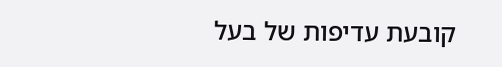קובעת עדיפות של בעל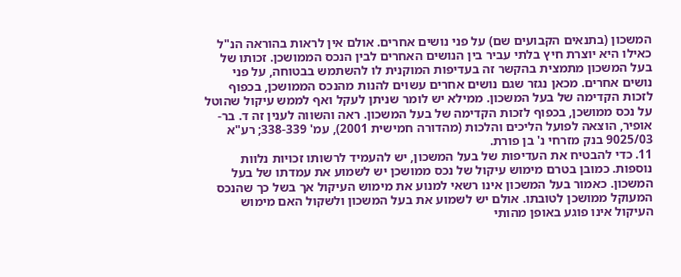המשכון (בתנאים הקבועים שם) על פני נושים אחרים. אולם אין לראות בהוראה הנ"ל כאילו היא יוצרת חיץ בלתי עביר בין הנושים האחרים לבין הנכס הממושכן. זכותו של בעל המשכון מתמצית בהקשר זה בעדיפות המוקנית לו להשתמש בבטוחה, על פני נושים אחרים. מכאן נגזר שגם נושים אחרים עשוים להנות מהנכס הממושכן, בכפוף לזכות הקדימה של בעל המשכון. ממילא יש לומר שניתן לעקל ואף לממש עיקול שהוטל על נכס ממושכן, בכפוף לזכות הקדימה של בעל המשכון. ראה והשווה לענין זה ד. בר-אופיר, הוצאה לפועל הליכים והלכות (מהדורה חמישית 2001), עמ' 338-339; רע"א 9025/03 בנק מזרחי נ' בן פורת.
11. כדי להבטיח את העדיפות של בעל המשכון, יש להעמיד לרשותו זכויות נלוות נוספות. כמובן בטרם מימוש עיקול של נכס ממושכן יש לשמוע את עמדתו של בעל המשכון. כאמור בעל המשכון אינו רשאי למנוע את מימוש העיקול אך בשל כך שהנכס המעוקל ממושכן לטובתו. אולם יש לשמוע את בעל המשכון ולשקול האם מימוש העיקול אינו פוגע באופן מהותי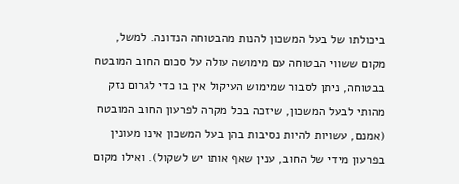ביכולתו של בעל המשכון להנות מהבטוחה הנדונה. למשל, מקום ששווי הבטוחה עם מימושה עולה על סכום החוב המובטח בבטוחה, ניתן לסבור שמימוש העיקול אין בו כדי לגרום נזק מהותי לבעל המשכון, שיזכה בכל מקרה לפרעון החוב המובטח (אמנם, עשויות להיות נסיבות בהן בעל המשכון אינו מעונין בפרעון מידי של החוב, ענין שאף אותו יש לשקול). ואילו מקום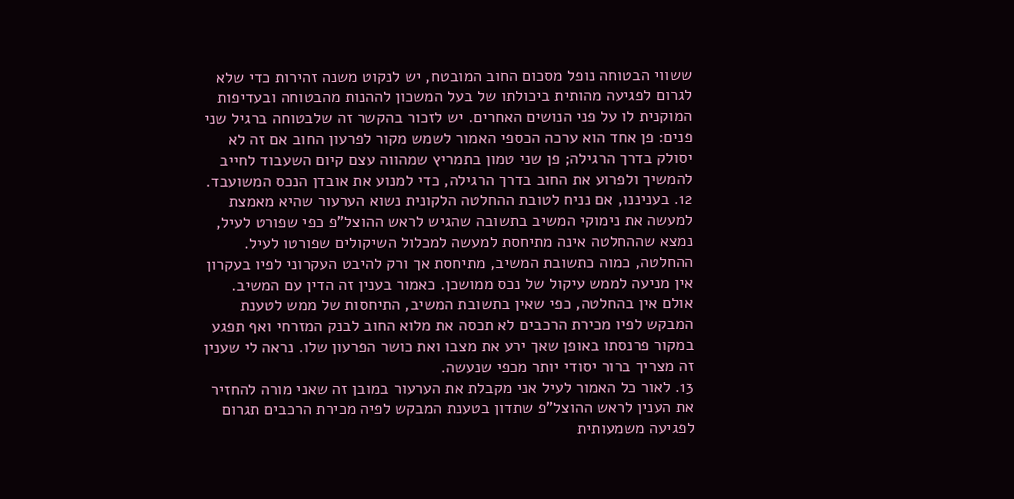ששווי הבטוחה נופל מסכום החוב המובטח, יש לנקוט משנה זהירות כדי שלא לגרום לפגיעה מהותית ביכולתו של בעל המשכון לההנות מהבטוחה ובעדיפות המוקנית לו על פני הנושים האחרים. יש לזכור בהקשר זה שלבטוחה ברגיל שני פנים: פן אחד הוא ערכה הכספי האמור לשמש מקור לפרעון החוב אם זה לא יסולק בדרך הרגילה; פן שני טמון בתמריץ שמהווה עצם קיום השעבוד לחייב להמשיך ולפרוע את החוב בדרך הרגילה, כדי למנוע את אובדן הנכס המשועבד.
12. בעניננו, אם נניח לטובת ההחלטה הלקונית נשוא הערעור שהיא מאמצת למעשה את נימוקי המשיב בתשובה שהגיש לראש ההוצל"פ כפי שפורט לעיל, נמצא שההחלטה אינה מתיחסת למעשה למכלול השיקולים שפורטו לעיל. ההחלטה, כמוה כתשובת המשיב, מתיחסת אך ורק להיבט העקרוני לפיו בעקרון אין מניעה לממש עיקול של נכס ממושכן. כאמור בענין זה הדין עם המשיב. אולם אין בהחלטה, כפי שאין בתשובת המשיב, התיחסות של ממש לטענת המבקש לפיו מכירת הרכבים לא תכסה את מלוא החוב לבנק המזרחי ואף תפגע במקור פרנסתו באופן שאך ירע את מצבו ואת כושר הפרעון שלו. נראה לי שענין זה מצריך ברור יסודי יותר מכפי שנעשה.
13. לאור כל האמור לעיל אני מקבלת את הערעור במובן זה שאני מורה להחזיר את הענין לראש ההוצל"פ שתדון בטענת המבקש לפיה מכירת הרכבים תגרום לפגיעה משמעותית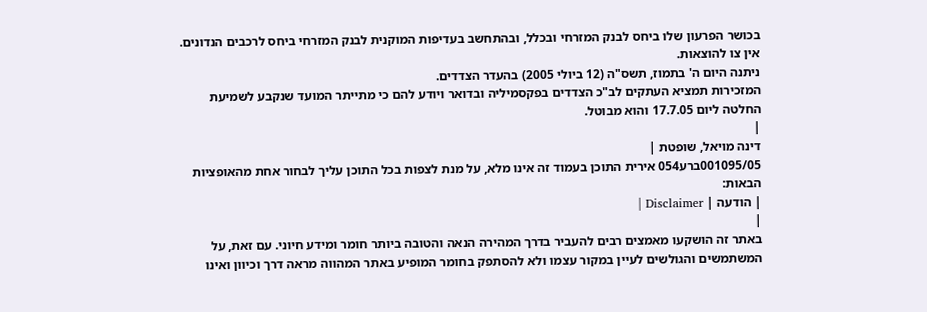בכושר הפרעון שלו ביחס לבנק המזרחי ובכלל, ובהתחשב בעדיפות המוקנית לבנק המזרחי ביחס לרכבים הנדונים.
אין צו להוצאות.
ניתנה היום ה' בתמוז, תשס"ה (12 ביולי 2005) בהעדר הצדדים.
המזכירות תמציא העתקים לב"כ הצדדים בפקסמיליה ובדואר ויודע להם כי מתייתר המועד שנקבע לשמיעת החלטה ליום 17.7.05 והוא מבוטל.
|
דינה מויאל, שופטת |
001095/05ברע054 אירית התוכן בעמוד זה אינו מלא, על מנת לצפות בכל התוכן עליך לבחור אחת מהאופציות הבאות:
| הודעה | Disclaimer |
|
באתר זה הושקעו מאמצים רבים להעביר בדרך המהירה הנאה והטובה ביותר חומר ומידע חיוני. עם זאת, על המשתמשים והגולשים לעיין במקור עצמו ולא להסתפק בחומר המופיע באתר המהווה מראה דרך וכיוון ואינו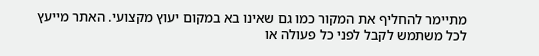מתיימר להחליף את המקור כמו גם שאינו בא במקום יעוץ מקצועי. האתר מייעץ לכל משתמש לקבל לפני כל פעולה או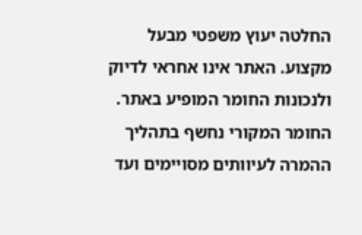החלטה יעוץ משפטי מבעל מקצוע. האתר אינו אחראי לדיוק ולנכונות החומר המופיע באתר. החומר המקורי נחשף בתהליך ההמרה לעיוותים מסויימים ועד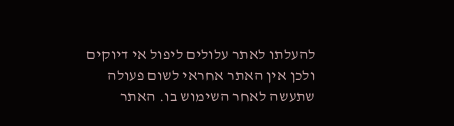להעלתו לאתר עלולים ליפול אי דיוקים ולכן אין האתר אחראי לשום פעולה שתעשה לאחר השימוש בו. האתר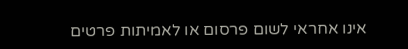אינו אחראי לשום פרסום או לאמיתות פרטים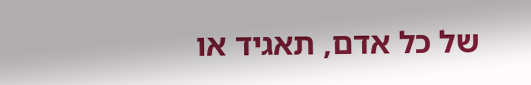של כל אדם, תאגיד או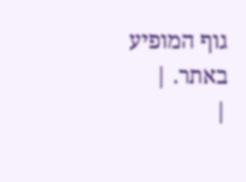גוף המופיע באתר. |
|